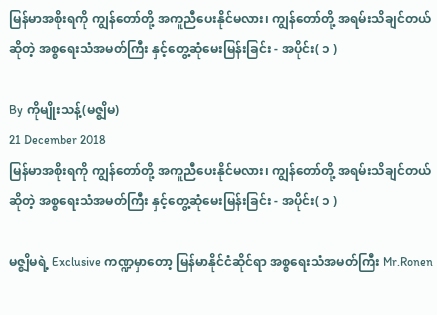မြန်မာအစိုးရကို ကျွန်တော်တို့ အကူညီပေးနိုင်မလား၊ ကျွန်တော်တို့ အရမ်းသိချင်တယ်ဆိုတဲ့ အစ္စရေးသံအမတ်ကြီး နှင့်တွေ့ဆုံမေးမြန်းခြင်း - အပိုင်း( ၁ )

By ကိုမျိုးသန့်(မဇ္စျိမ)
21 December 2018
မြန်မာအစိုးရကို ကျွန်တော်တို့ အကူညီပေးနိုင်မလား၊ ကျွန်တော်တို့ အရမ်းသိချင်တယ်ဆိုတဲ့ အစ္စရေးသံအမတ်ကြီး နှင့်တွေ့ဆုံမေးမြန်းခြင်း - အပိုင်း( ၁ )

မဇ္စျိမရဲ့ Exclusive ကဏ္ဍမှာတော့ မြန်မာနိုင်ငံဆိုင်ရာ အစ္စရေးသံအမတ်ကြီး Mr.Ronen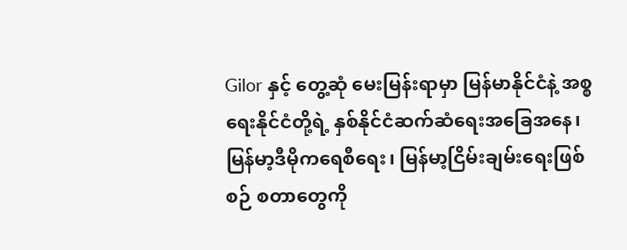Gilor နှင့် တွေ့ဆုံ မေးမြန်းရာမှာ မြန်မာနိုင်ငံနဲ့ အစ္စရေးနိုင်ငံတို့ရဲ့ နှစ်နိုင်ငံဆက်ဆံရေးအခြေအနေ၊ မြန်မာ့ဒီမိုကရေစီရေး၊ မြန်မာ့ငြိမ်းချမ်းရေးဖြစ်စဉ် စတာတွေကို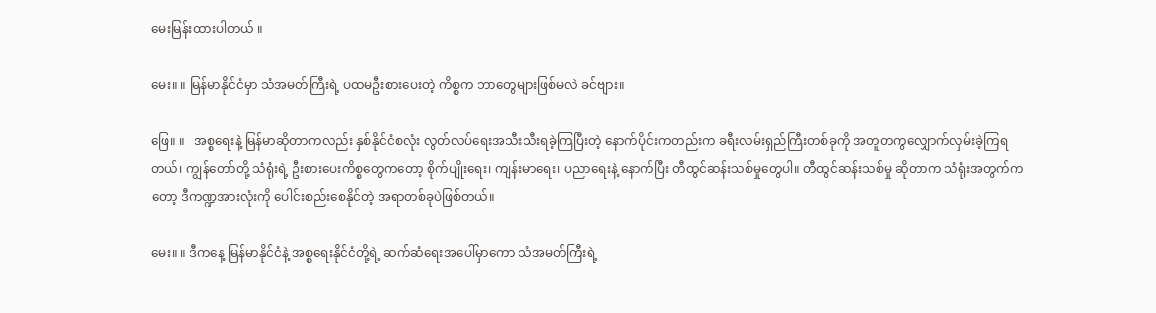မေးမြန်းထားပါတယ် ။

မေး။ ။ မြန်မာနိုင်ငံမှာ သံအမတ်ကြီးရဲ့ ပထမဦးစားပေးတဲ့ ကိစ္စက ဘာတွေများဖြစ်မလဲ ခင်ဗျား။

ဖြေ။ ။   အစ္စရေးနဲ့ မြန်မာဆိုတာကလည်း နှစ်နိုင်ငံစလုံး လွတ်လပ်ရေးအသီးသီးရခဲ့ကြပြီးတဲ့ နောက်ပိုင်းကတည်းက ခရီးလမ်းရှည်ကြီးတစ်ခုကို အတူတကွလျှောက်လှမ်းခဲ့ကြရတယ်၊ ကျွန်တော်တို့ သံရုံးရဲ့ ဦးစားပေးကိစ္စတွေကတော့ စိုက်ပျိုးရေး၊ ကျန်းမာရေး၊ ပညာရေးနဲ့ နောက်ပြီး တီထွင်ဆန်းသစ်မှုတွေပါ။ တီထွင်ဆန်းသစ်မှု ဆိုတာက သံရုံးအတွက်ကတော့ ဒီကဏ္ဍအားလုံးကို ပေါင်းစည်းစေနိုင်တဲ့ အရာတစ်ခုပဲဖြစ်တယ်။

မေး။ ။ ဒီကနေ့ မြန်မာနိုင်ငံနဲ့ အစ္စရေးနိုင်ငံတို့ရဲ့ ဆက်ဆံရေးအပေါ်မှာကော သံအမတ်ကြီးရဲ့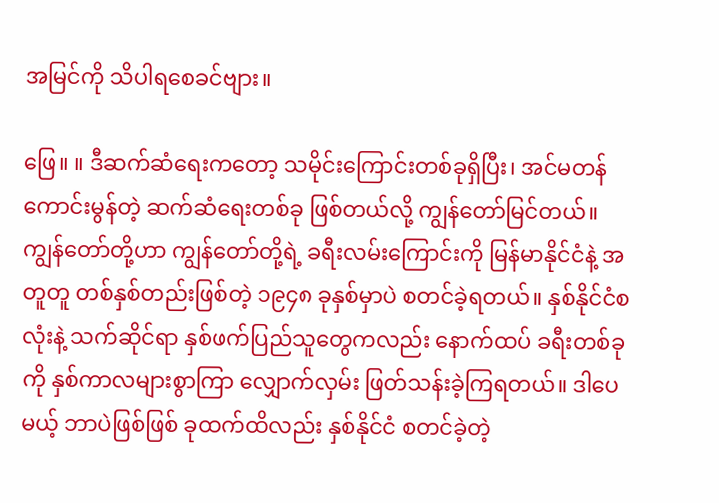အမြင်ကို သိပါရစေခင်ဗျား။

ဖြေ။ ။ ဒီဆက်ဆံရေးကတော့ သမိုင်းကြောင်းတစ်ခုရှိပြီး၊ အင်မတန်ကောင်းမွန်တဲ့ ဆက်ဆံရေးတစ်ခု ဖြစ်တယ်လို့ ကျွန်တော်မြင်တယ်။ ကျွန်တော်တို့ဟာ ကျွန်တော်တို့ရဲ့ ခရီးလမ်းကြောင်းကို မြန်မာနိုင်ငံနဲ့ အတူတူ တစ်နှစ်တည်းဖြစ်တဲ့ ၁၉၄၈ ခုနှစ်မှာပဲ စတင်ခဲ့ရတယ်။ နှစ်နိုင်ငံစလုံးနဲ့ သက်ဆိုင်ရာ နှစ်ဖက်ပြည်သူတွေကလည်း နောက်ထပ် ခရီးတစ်ခုကို နှစ်ကာလများစွာကြာ လျှောက်လှမ်း ဖြတ်သန်းခဲ့ကြရတယ်။ ဒါပေမယ့် ဘာပဲဖြစ်ဖြစ် ခုထက်ထိလည်း နှစ်နိုင်ငံ စတင်ခဲ့တဲ့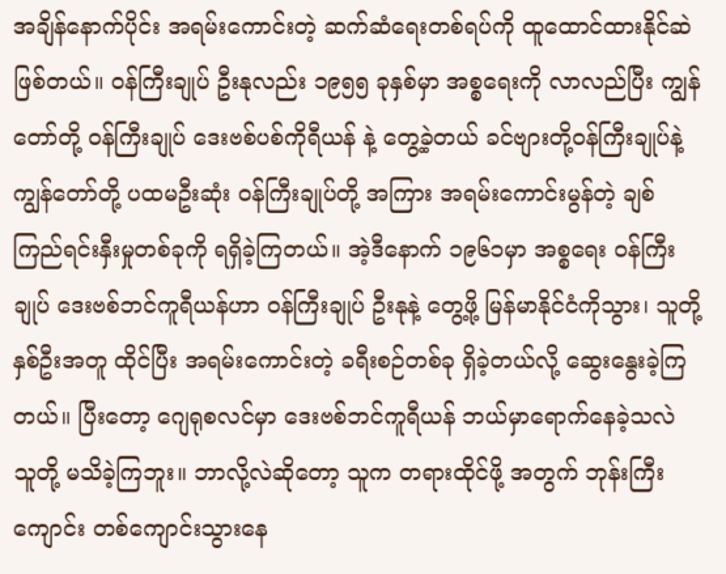အချိန်နောက်ပိုင်း အရမ်းကောင်းတဲ့ ဆက်ဆံရေးတစ်ရပ်ကို ထူထောင်ထားနိုင်ဆဲဖြစ်တယ်။ ဝန်ကြီးချုပ် ဦးနုလည်း ၁၉၅၅ ခုနှစ်မှာ အစ္စရေးကို လာလည်ပြီး ကျွန်တော်တို့ ဝန်ကြီးချုပ် ဒေးဗစ်ပစ်ကိုရီယန် နဲ့ တွေ့ခဲ့တယ် ခင်ဗျားတို့ဝန်ကြီးချုပ်နဲ့ ကျွန်တော်တို့ ပထမဦးဆုံး ဝန်ကြီးချုပ်တို့ အကြား အရမ်းကောင်းမွန်တဲ့ ချစ်ကြည်ရင်းနှီးမှုတစ်ခုကို ရရှိခဲ့ကြတယ်။ အဲ့ဒီနောက် ၁၉၆၁မှာ အစ္စရေး ဝန်ကြီးချုပ် ဒေးဗစ်ဘင်ကူရီယန်ဟာ ဝန်ကြီးချုပ် ဦးနုနဲ့ တွေ့ဖို့ မြန်မာနိုင်ငံကိုသွား၊ သူတို့နှစ်ဦးအတူ ထိုင်ပြီး အရမ်းကောင်းတဲ့ ခရီးစဉ်တစ်ခု ရှိခဲ့တယ်လို့ ဆွေးနွေးခဲ့ကြတယ်။ ပြီးတော့ ဂျေရုစလင်မှာ ဒေးဗစ်ဘင်ကူရီယန် ဘယ်မှာရောက်နေခဲ့သလဲ သူတို့ မသိခဲ့ကြဘူး။ ဘာလို့လဲဆိုတော့ သူက တရားထိုင်ဖို့ အတွက် ဘုန်းကြီးကျောင်း တစ်ကျောင်းသွားနေ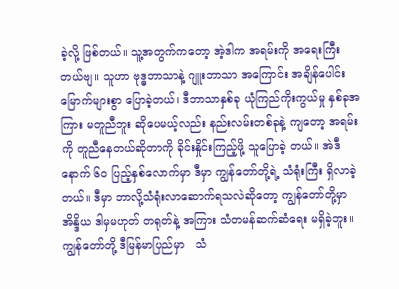ခဲ့လို့ ဖြစ်တယ်။ သူ့အတွက်ကတော့ အဲ့ဒါက အရမ်းကို အရေးကြီးတယ်ဗျ။ သူဟာ ဗုဒ္ဓဘာသာနဲ့ ဂျူးဘာသာ အကြောင်း အချိန်ပေါင်း မြောက်များစွာ ပြောခဲ့တယ်၊ ဒီဘာသာနှစ်ခု ယုံကြည်ကိုးကွယ်မှု နှစ်ခုအကြား မတူညီဘူး ဆိုပေမယ့်လည်း နည်းလမ်းတစ်ခုနဲ့ ကျတော့ အရမ်းကို တူညီနေတယ်ဆိုတာကို ခိုင်းနှိုင်းကြည့်ဖို့ သူပြောခဲ့ တယ်။ အဲဒီနောက် ၆၀ ပြည့်နှစ်လောက်မှာ ဒီမှာ ကျွန်တော်တို့ရဲ့ သံရုံးကြီး ရှိလာခဲ့တယ်။ ဒီမှာ ဘာလို့သံရုံးလာဆောက်ရသလဲဆိုတော့ ကျွန်တော်တို့မှာ အိန္ဒိယ ဒါမှမဟုတ် တရုတ်နဲ့ အကြား သံတမန်ဆက်ဆံရေး မရှိခဲ့ဘူး။ ကျွန်တော်တို့ ဒီမြန်မာပြည်မှာ   သံ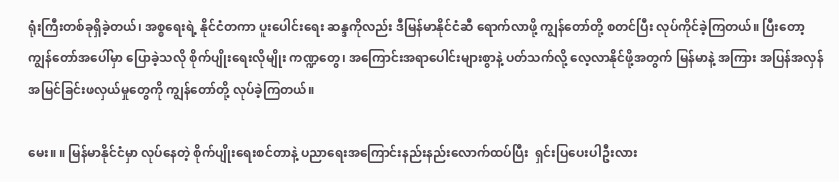ရုံးကြီးတစ်ခုရှိခဲ့တယ်၊ အစ္စရေးရဲ့ နိုင်ငံတကာ ပူးပေါင်းရေး ဆန္ဒကိုလည်း ဒီမြန်မာနိုင်ငံဆီ ရောက်လာဖို့ ကျွန်တော်တို့ စတင်ပြီး လုပ်ကိုင်ခဲ့ကြတယ်။ ပြီးတော့ ကျွန်တော်အပေါ်မှာ ပြောခဲ့သလို စိုက်ပျိုးရေးလိုမျိုး ကဏ္ဍတွေ၊ အကြောင်းအရာပေါင်းများစွာနဲ့ ပတ်သက်လို့ လေ့လာနိုင်ဖို့အတွက် မြန်မာနဲ့ အကြား အပြန်အလှန် အမြင်ခြင်းဖလှယ်မှုတွေကို ကျွန်တော်တို့ လုပ်ခဲ့ကြတယ်။

မေး။ ။ မြန်မာနိုင်ငံမှာ လုပ်နေတဲ့ စိုက်ပျိုးရေးစင်တာနဲ့ ပညာရေးအကြောင်းနည်းနည်းလောက်ထပ်ပြီး  ရှင်းပြပေးပါဦးလား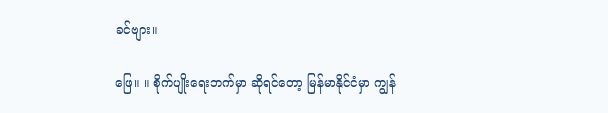ခင်ဗျား။

ဖြေ။ ။ စိုက်ပျိုးရေးဘက်မှာ ဆိုရင်တော့ မြန်မာနိုင်ငံမှာ ကျွန်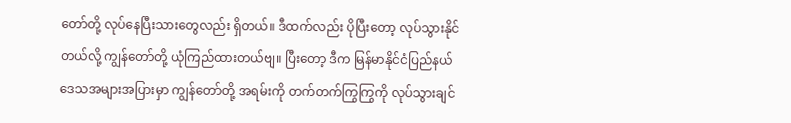တော်တို့ လုပ်နေပြီးသားတွေလည်း ရှိတယ်။ ဒီထက်လည်း ပိုပြီးတော့ လုပ်သွားနိုင်တယ်လို့ ကျွန်တော်တို့ ယုံကြည်ထားတယ်ဗျ။ ပြီးတော့ ဒီက မြန်မာနိုင်ငံပြည်နယ် ဒေသအများအပြားမှာ ကျွန်တော်တို့ အရမ်းကို တက်တက်ကြွကြွကို လုပ်သွားချင်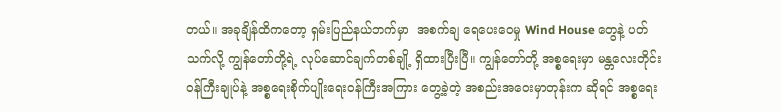တယ်။ အခုချိန်ထိကတော့ ရှမ်းပြည်နယ်ဘက်မှာ  အစက်ချ ရေပေးဝေမှု Wind House တွေနဲ့ ပတ်သက်လို့ ကျွန်တော်တို့ရဲ့ လုပ်ဆောင်ချက်တစ်ချို့ ရှိထားပြီးပြီ။ ကျွန်တော်တို့ အစ္စရေးမှာ မန္တလေးတိုင်းဝန်ကြီးချုပ်နဲ့ အစ္စရေးစိုက်ပျိုးရေးဝန်ကြီးအကြား တွေ့ခဲ့တဲ့ အစည်းအဝေးမှာတုန်းက ဆိုရင် အစ္စရေး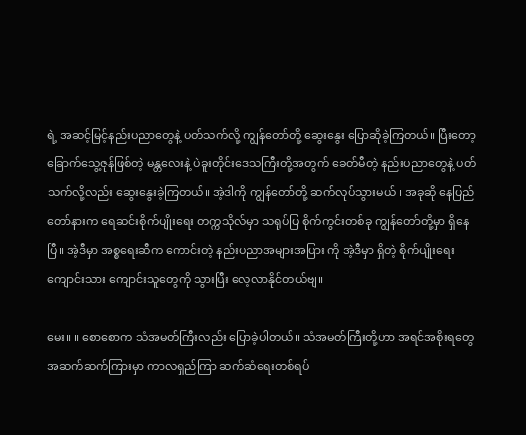ရဲ့ အဆင့်မြင့်နည်းပညာတွေနဲ့ ပတ်သက်လို့ ကျွန်တော်တို့ ဆွေးနွေး ပြောဆိုခဲ့ကြတယ်။ ပြီးတော့ ခြောက်သွေ့ဇုန်ဖြစ်တဲ့ မန္တလေးနဲ့ ပဲခူးတိုင်းဒေသကြီးတို့အတွက် ခေတ်မီတဲ့ နည်းပညာတွေနဲ့ ပတ်သက်လို့လည်း ဆွေးနွေးခဲ့ကြတယ်။ အဲ့ဒါကို ကျွန်တော်တို့ ဆက်လုပ်သွားမယ် ၊ အခုဆို နေပြည်တော်နားက ရေဆင်းစိုက်ပျိုးရေး တက္ကသိုလ်မှာ သရုပ်ပြ စိုက်ကွင်းတစ်ခု ကျွန်တော်တို့မှာ ရှိနေပြီ။ အဲ့ဒီမှာ အစ္စရေးဆီက ကောင်းတဲ့ နည်းပညာအများအပြား ကို အဲ့ဒီမှာ ရှိတဲ့ စိုက်ပျိုးရေးကျောင်းသား ကျောင်းသူတွေကို သွားပြီး လေ့လာနိုင်တယ်ဗျ။

မေး။ ။ စောစောက သံအမတ်ကြီးလည်း ပြောခဲ့ပါတယ်။ သံအမတ်ကြီးတို့ဟာ အရင်အစိုးရတွေ အဆက်ဆက်ကြားမှာ ကာလရှည်ကြာ ဆက်ဆံရေးတစ်ရပ်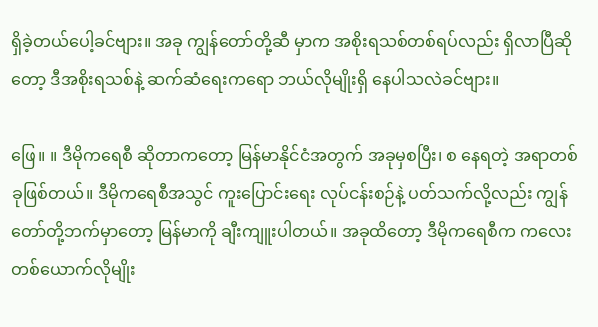ရှိခဲ့တယ်ပေါ့ခင်ဗျား။ အခု ကျွန်တော်တို့ဆီ မှာက အစိုးရသစ်တစ်ရပ်လည်း ရှိလာပြီဆိုတော့ ဒီအစိုးရသစ်နဲ့ ဆက်ဆံရေးကရော ဘယ်လိုမျိုးရှိ နေပါသလဲခင်ဗျား။

ဖြေ။ ။ ဒီမိုကရေစီ ဆိုတာကတော့ မြန်မာနိုင်ငံအတွက် အခုမှစပြီး၊ စ နေရတဲ့ အရာတစ်ခုဖြစ်တယ်။ ဒီမိုကရေစီအသွင် ကူးပြောင်းရေး လုပ်ငန်းစဉ်နဲ့ ပတ်သက်လို့လည်း ကျွန်တော်တို့ဘက်မှာတော့ မြန်မာကို ချီးကျူးပါတယ်။ အခုထိတော့ ဒီမိုကရေစီက ကလေးတစ်ယောက်လိုမျိုး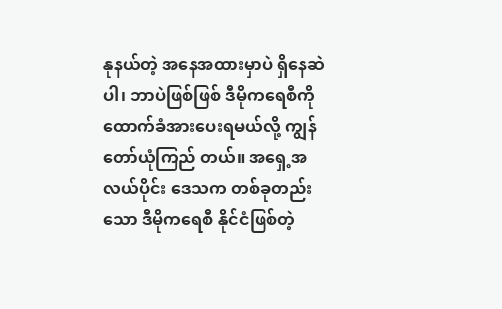နုနယ်တဲ့ အနေအထားမှာပဲ ရှိနေဆဲပါ၊ ဘာပဲဖြစ်ဖြစ် ဒီမိုကရေစီကို ထောက်ခံအားပေးရမယ်လို့ ကျွန်တော်ယုံကြည် တယ်။ အရှေ့အလယ်ပိုင်း ဒေသက တစ်ခုတည်းသော ဒီမိုကရေစီ နိုင်ငံဖြစ်တဲ့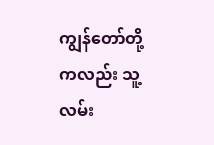ကျွန်တော်တို့ကလည်း သူ့လမ်း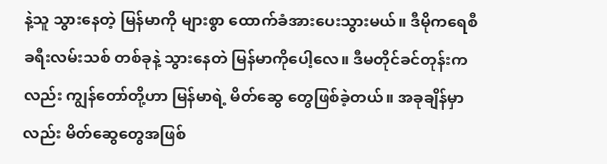နဲ့သူ သွားနေတဲ့ မြန်မာကို များစွာ ထောက်ခံအားပေးသွားမယ်။ ဒီမိုကရေစီ ခရီးလမ်းသစ် တစ်ခုနဲ့ သွားနေတဲ မြန်မာကိုပေါ့လေ။ ဒီမတိုင်ခင်တုန်းကလည်း ကျွန်တော်တို့ဟာ မြန်မာရဲ့ မိတ်ဆွေ တွေဖြစ်ခဲ့တယ်။ အခုချိန်မှာလည်း မိတ်ဆွေတွေအဖြစ်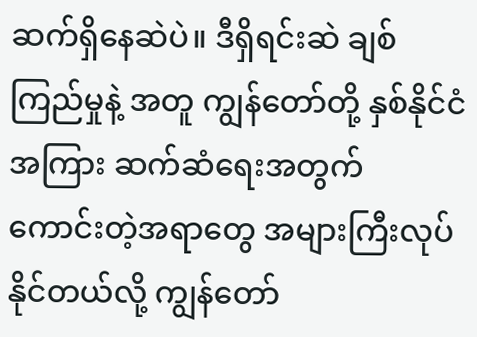ဆက်ရှိနေဆဲပဲ။ ဒီရှိရင်းဆဲ ချစ်ကြည်မှုနဲ့ အတူ ကျွန်တော်တို့ နှစ်နိုင်ငံအကြား ဆက်ဆံရေးအတွက် ကောင်းတဲ့အရာတွေ အများကြီးလုပ်နိုင်တယ်လို့ ကျွန်တော်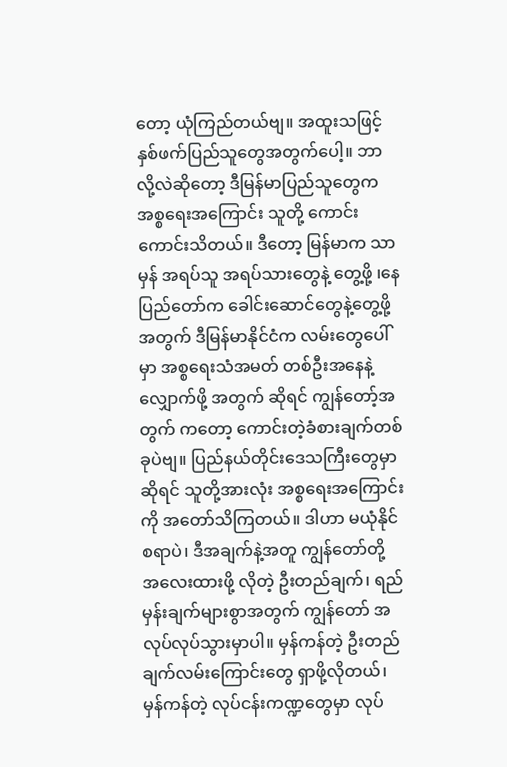တော့ ယုံကြည်တယ်ဗျ။ အထူးသဖြင့် နှစ်ဖက်ပြည်သူတွေအတွက်ပေါ့။ ဘာလို့လဲဆိုတော့ ဒီမြန်မာပြည်သူတွေက အစ္စရေးအကြောင်း သူတို့ ကောင်းကောင်းသိတယ်။ ဒီတော့ မြန်မာက သာမှန် အရပ်သူ အရပ်သားတွေနဲ့ တွေ့ဖို့ ၊နေပြည်တော်က ခေါင်းဆောင်တွေနဲ့တွေ့ဖို့အတွက် ဒီမြန်မာနိုင်ငံက လမ်းတွေပေါ်မှာ အစ္စရေးသံအမတ် တစ်ဦးအနေနဲ့ လျှောက်ဖို့ အတွက် ဆိုရင် ကျွန်တော့်အတွက် ကတော့ ကောင်းတဲ့ခံစားချက်တစ်ခုပဲဗျ။ ပြည်နယ်တိုင်းဒေသကြီးတွေမှာဆိုရင် သူတို့အားလုံး အစ္စရေးအကြောင်းကို အတော်သိကြတယ်။ ဒါဟာ မယုံနိုင်စရာပဲ၊ ဒီအချက်နဲ့အတူ ကျွန်တော်တို့ အလေးထားဖို့ လိုတဲ့ ဦးတည်ချက်၊ ရည်မှန်းချက်များစွာအတွက် ကျွန်တော် အလုပ်လုပ်သွားမှာပါ။ မှန်ကန်တဲ့ ဦးတည်ချက်လမ်းကြောင်းတွေ ရှာဖို့လိုတယ်၊ မှန်ကန်တဲ့ လုပ်ငန်းကဏ္ဍတွေမှာ လုပ်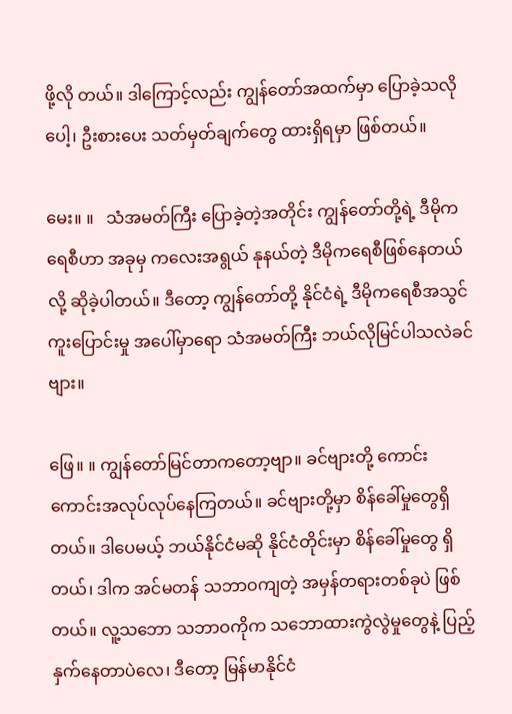ဖို့လို တယ်။ ဒါကြောင့်လည်း ကျွန်တော်အထက်မှာ ပြောခဲ့သလိုပေါ့၊ ဦးစားပေး သတ်မှတ်ချက်တွေ ထားရှိရမှာ ဖြစ်တယ်။

မေး။ ။   သံအမတ်ကြီး ပြောခဲ့တဲ့အတိုင်း ကျွန်တော်တို့ရဲ့ ဒီမိုကရေစီဟာ အခုမှ ကလေးအရွယ် နုနယ်တဲ့ ဒီမိုကရေစီဖြစ်နေတယ်လို့ ဆိုခဲ့ပါတယ်။ ဒီတော့ ကျွန်တော်တို့ နိုင်ငံရဲ့ ဒီမိုကရေစီအသွင် ကူးပြောင်းမှု အပေါ်မှာရော သံအမတ်ကြီး ဘယ်လိုမြင်ပါသလဲခင်ဗျား။

ဖြေ။ ။ ကျွန်တော်မြင်တာကတော့ဗျာ။ ခင်ဗျားတို့ ကောင်းကောင်းအလုပ်လုပ်နေကြတယ်။ ခင်ဗျားတို့မှာ စိန်ခေါ်မှုတွေရှိတယ်။ ဒါပေမယ့် ဘယ်နိုင်ငံမဆို နိုင်ငံတိုင်းမှာ စိန်ခေါ်မှုတွေ ရှိတယ်၊ ဒါက အင်မတန် သဘာဝကျတဲ့ အမှန်တရားတစ်ခုပဲ ဖြစ်တယ်။ လူ့သဘော သဘာဝကိုက သဘောထားကွဲလွဲမှုတွေနဲ့ ပြည့်နှက်နေတာပဲလေ၊ ဒီတော့ မြန်မာနိုင်ငံ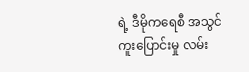ရဲ့ ဒီမိုကရေစီ အသွင် ကူးပြောင်းမှု လမ်း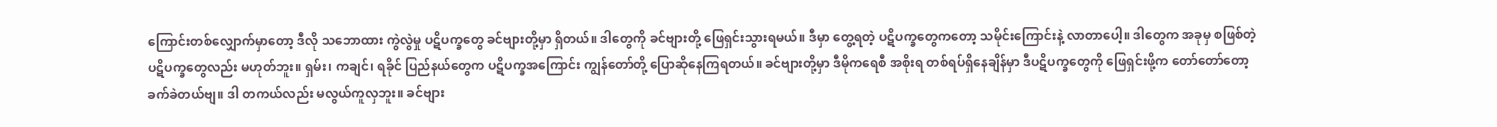ကြောင်းတစ်လျှောက်မှာတော့ ဒီလို သဘောထား ကွဲလွဲမှု ပဋိပက္ခတွေ ခင်ဗျားတို့မှာ ရှိတယ်။ ဒါတွေကို ခင်ဗျားတို့ ဖြေရှင်းသွားရမယ်။ ဒီမှာ တွေ့ရတဲ့ ပဋိပက္ခတွေကတော့ သမိုင်းကြောင်းနဲ့ လာတာပေါ့။ ဒါတွေက အခုမှ စဖြစ်တဲ့ ပဋိပက္ခတွေလည်း မဟုတ်ဘူး။ ရှမ်း၊ ကချင်၊ ရခိုင် ပြည်နယ်တွေက ပဋိပက္ခအကြောင်း ကျွန်တော်တို့ ပြောဆိုနေကြရတယ်။ ခင်ဗျားတို့မှာ ဒီမိုကရေစီ အစိုးရ တစ်ရပ်ရှိနေချိန်မှာ ဒီပဋိပက္ခတွေကို ဖြေရှင်းဖို့က တော်တော်တော့ ခက်ခဲတယ်ဗျ။ ဒါ တကယ်လည်း မလွယ်ကူလှဘူး။ ခင်ဗျား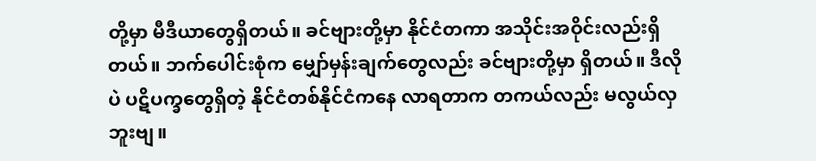တို့မှာ မီဒီယာတွေရှိတယ်။ ခင်ဗျားတို့မှာ နိုင်ငံတကာ အသိုင်းအဝိုင်းလည်းရှိတယ်။ ဘက်ပေါင်းစုံက မျှော်မှန်းချက်တွေလည်း ခင်ဗျားတို့မှာ ရှိတယ်။ ဒီလိုပဲ ပဋိပက္ခတွေရှိတဲ့ နိုင်ငံတစ်နိုင်ငံကနေ လာရတာက တကယ်လည်း မလွယ်လှဘူးဗျ။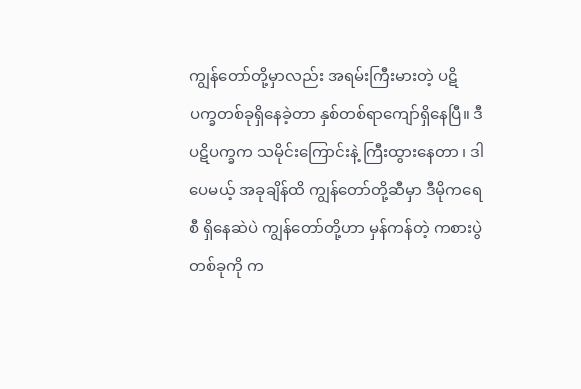ကျွန်တော်တို့မှာလည်း အရမ်းကြီးမားတဲ့ ပဋိပက္ခတစ်ခုရှိနေခဲ့တာ နှစ်တစ်ရာကျော်ရှိနေပြီ။ ဒီပဋိပက္ခက သမိုင်းကြောင်းနဲ့ ကြီးထွားနေတာ ၊ ဒါပေမယ့် အခုချိန်ထိ ကျွန်တော်တို့ဆီမှာ ဒီမိုကရေစီ ရှိနေဆဲပဲ ကျွန်တော်တို့ဟာ မှန်ကန်တဲ့ ကစားပွဲတစ်ခုကို က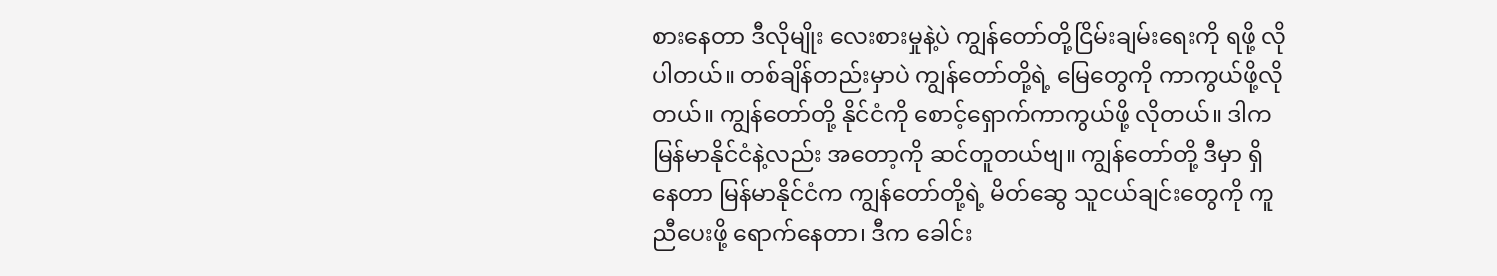စားနေတာ ဒီလိုမျိုး လေးစားမှုနဲ့ပဲ ကျွန်တော်တို့ငြိမ်းချမ်းရေးကို ရဖို့ လိုပါတယ်။ တစ်ချိန်တည်းမှာပဲ ကျွန်တော်တို့ရဲ့ မြေတွေကို ကာကွယ်ဖို့လိုတယ်။ ကျွန်တော်တို့ နိုင်ငံကို စောင့်ရှောက်ကာကွယ်ဖို့ လိုတယ်။ ဒါက မြန်မာနိုင်ငံနဲ့လည်း အတော့ကို ဆင်တူတယ်ဗျ။ ကျွန်တော်တို့ ဒီမှာ ရှိနေတာ မြန်မာနိုင်ငံက ကျွန်တော်တို့ရဲ့ မိတ်ဆွေ သူငယ်ချင်းတွေကို ကူညီပေးဖို့ ရောက်နေတာ၊ ဒီက ခေါင်း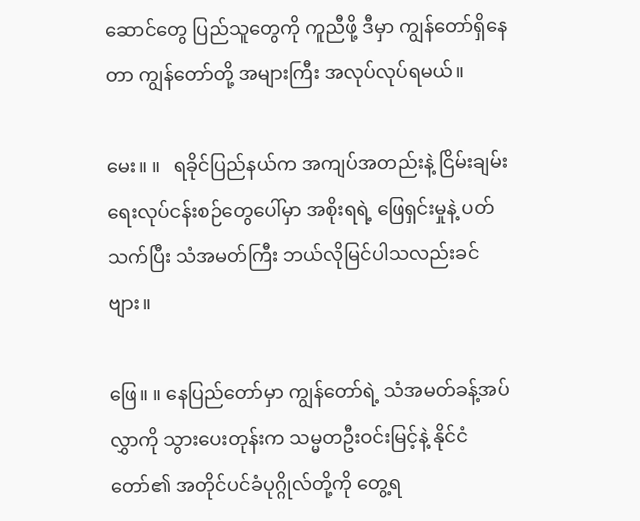ဆောင်တွေ ပြည်သူတွေကို ကူညီဖို့ ဒီမှာ ကျွန်တော်ရှိနေတာ ကျွန်တော်တို့ အများကြီး အလုပ်လုပ်ရမယ်။

မေး။ ။   ရခိုင်ပြည်နယ်က အကျပ်အတည်းနဲ့ ငြိမ်းချမ်းရေးလုပ်ငန်းစဉ်တွေပေါ်မှာ အစိုးရရဲ့ ဖြေရှင်းမှုနဲ့ ပတ်သက်ပြီး သံအမတ်ကြီး ဘယ်လိုမြင်ပါသလည်းခင်ဗျား။

ဖြေ။ ။ နေပြည်တော်မှာ ကျွန်တော်ရဲ့ သံအမတ်ခန့်အပ်လွှာကို သွားပေးတုန်းက သမ္မတဦးဝင်းမြင့်နဲ့ နိုင်ငံတော်၏ အတိုင်ပင်ခံပုဂ္ဂိုလ်တို့ကို တွေ့ရ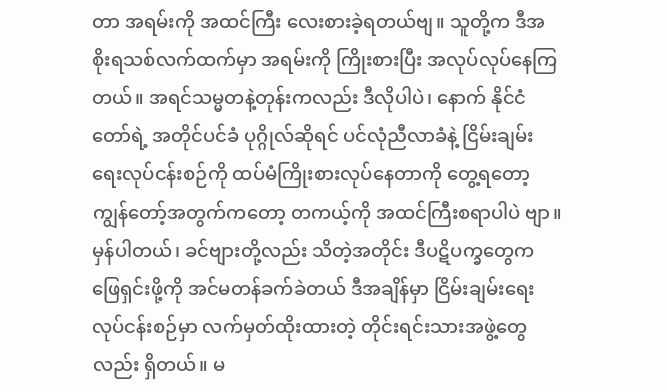တာ အရမ်းကို အထင်ကြီး လေးစားခဲ့ရတယ်ဗျ။ သူတို့က ဒီအစိုးရသစ်လက်ထက်မှာ အရမ်းကို ကြိုးစားပြီး အလုပ်လုပ်နေကြတယ်။ အရင်သမ္မတနဲ့တုန်းကလည်း ဒီလိုပါပဲ၊ နောက် နိုင်ငံတော်ရဲ့ အတိုင်ပင်ခံ ပုဂ္ဂိုလ်ဆိုရင် ပင်လုံညီလာခံနဲ့ ငြိမ်းချမ်းရေးလုပ်ငန်းစဉ်ကို ထပ်မံကြိုးစားလုပ်နေတာကို တွေ့ရတော့ ကျွန်တော့်အတွက်ကတော့ တကယ့်ကို အထင်ကြီးစရာပါပဲ ဗျာ။ မှန်ပါတယ်၊ ခင်ဗျားတို့လည်း သိတဲ့အတိုင်း ဒီပဋိပက္ခတွေက ဖြေရှင်းဖို့ကို အင်မတန်ခက်ခဲတယ် ဒီအချိန်မှာ ငြိမ်းချမ်းရေးလုပ်ငန်းစဉ်မှာ လက်မှတ်ထိုးထားတဲ့ တိုင်းရင်းသားအဖွဲ့တွေလည်း ရှိတယ်။ မ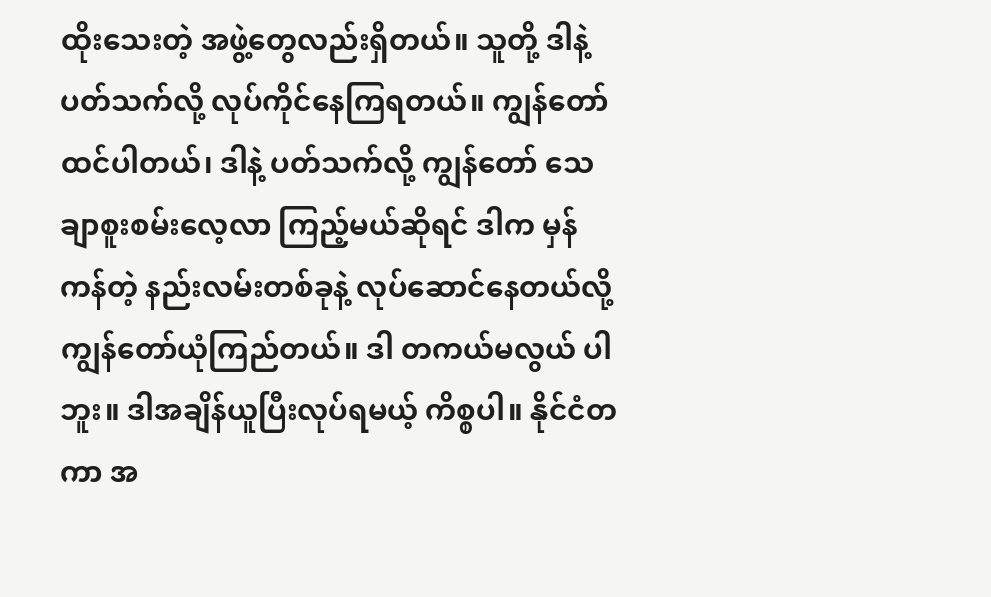ထိုးသေးတဲ့ အဖွဲ့တွေလည်းရှိတယ်။ သူတို့ ဒါနဲ့ပတ်သက်လို့ လုပ်ကိုင်နေကြရတယ်။ ကျွန်တော်ထင်ပါတယ်၊ ဒါနဲ့ ပတ်သက်လို့ ကျွန်တော် သေချာစူးစမ်းလေ့လာ ကြည့်မယ်ဆိုရင် ဒါက မှန်ကန်တဲ့ နည်းလမ်းတစ်ခုနဲ့ လုပ်ဆောင်နေတယ်လို့ ကျွန်တော်ယုံကြည်တယ်။ ဒါ တကယ်မလွယ် ပါဘူး။ ဒါအချိန်ယူပြီးလုပ်ရမယ့် ကိစ္စပါ။ နိုင်ငံတကာ အ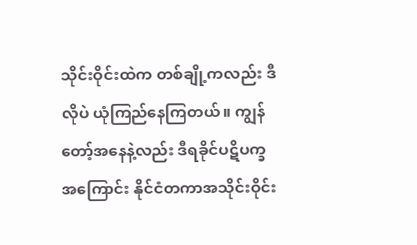သိုင်းဝိုင်းထဲက တစ်ချို့ကလည်း ဒီလိုပဲ ယုံကြည်နေကြတယ်။ ကျွန်တော့်အနေနဲ့လည်း ဒီရခိုင်ပဋိပက္ခအကြောင်း နိုင်ငံတကာအသိုင်းဝိုင်း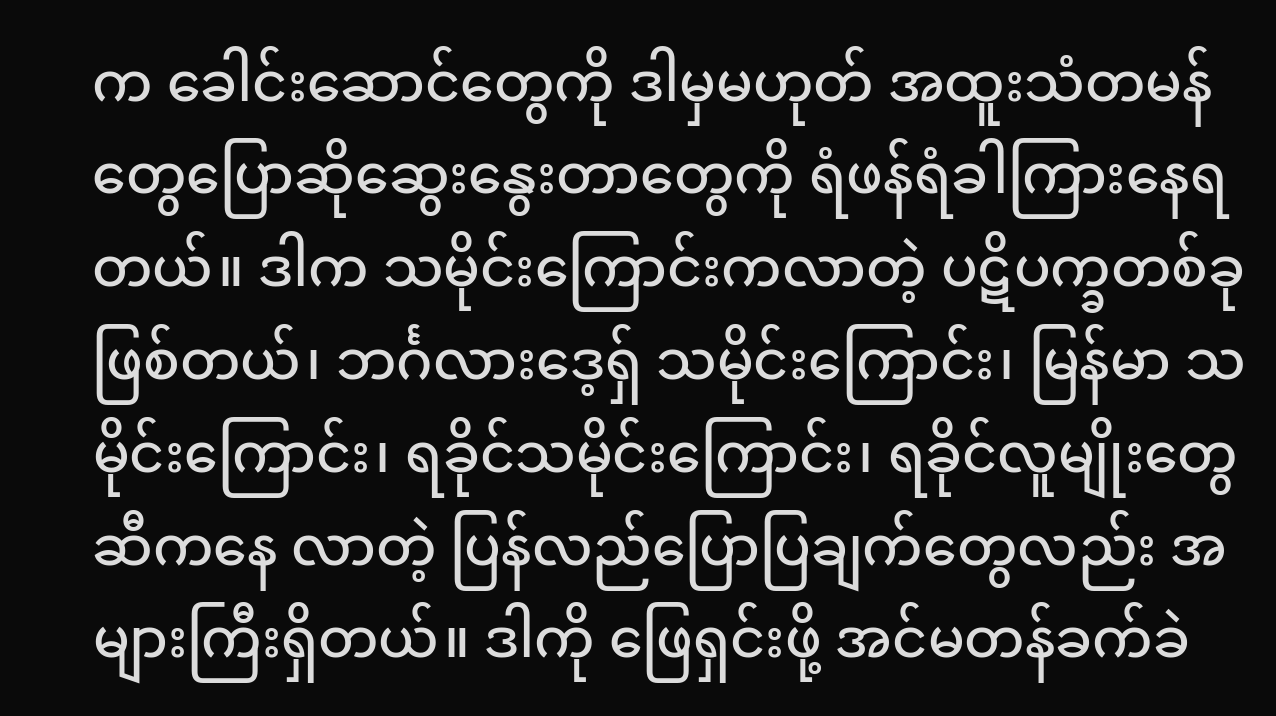က ခေါင်းဆောင်တွေကို ဒါမှမဟုတ် အထူးသံတမန်တွေပြောဆိုဆွေးနွေးတာတွေကို ရံဖန်ရံခါကြားနေရတယ်။ ဒါက သမိုင်းကြောင်းကလာတဲ့ ပဋိပက္ခတစ်ခုဖြစ်တယ်၊ ဘင်္ဂလားဒေ့ရှ် သမိုင်းကြောင်း၊ မြန်မာ သမိုင်းကြောင်း၊ ရခိုင်သမိုင်းကြောင်း၊ ရခိုင်လူမျိုးတွေဆီကနေ လာတဲ့ ပြန်လည်ပြောပြချက်တွေလည်း အများကြီးရှိတယ်။ ဒါကို ဖြေရှင်းဖို့ အင်မတန်ခက်ခဲ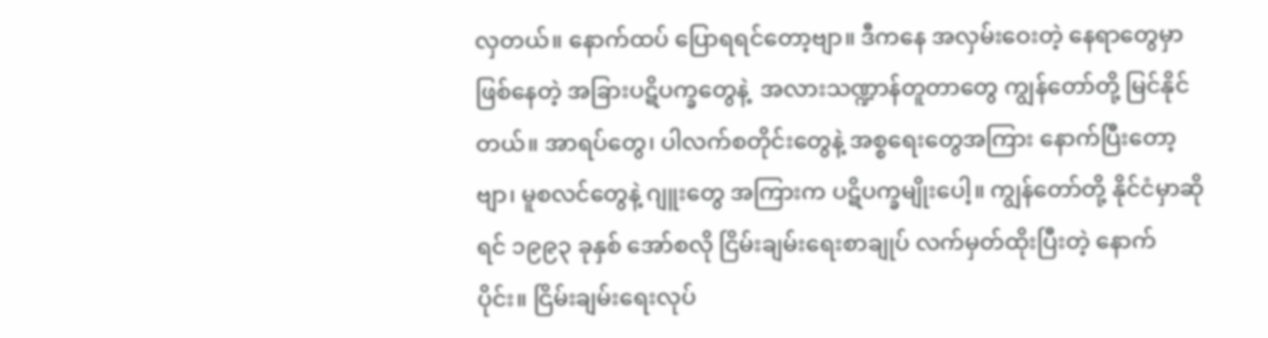လှတယ်။ နောက်ထပ် ပြောရရင်တော့ဗျာ။ ဒီကနေ အလှမ်းဝေးတဲ့ နေရာတွေမှာ ဖြစ်နေတဲ့ အခြားပဋိပက္ခတွေနဲ့  အလားသဏ္ဍာန်တူတာတွေ ကျွန်တော်တို့ မြင်နိုင်တယ်။ အာရပ်တွေ၊ ပါလက်စတိုင်းတွေနဲ့ အစ္စရေးတွေအကြား နောက်ပြီးတော့ ဗျာ၊ မူစလင်တွေနဲ့ ဂျူးတွေ အကြားက ပဋိပက္ခမျိုးပေါ့။ ကျွန်တော်တို့ နိုင်ငံမှာဆိုရင် ၁၉၉၃ ခုနှစ် အော်စလို ငြိမ်းချမ်းရေးစာချုပ် လက်မှတ်ထိုးပြီးတဲ့ နောက်ပိုင်း။ ငြိမ်းချမ်းရေးလုပ်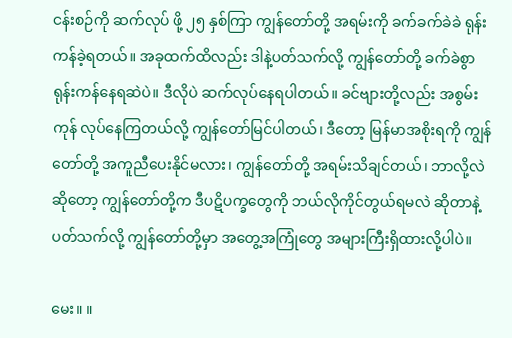ငန်းစဉ်ကို ဆက်လုပ် ဖို့ ၂၅ နှစ်ကြာ ကျွန်တော်တို့ အရမ်းကို ခက်ခက်ခဲခဲ ရုန်းကန်ခဲ့ရတယ်။ အခုထက်ထိလည်း ဒါနဲ့ပတ်သက်လို့ ကျွန်တော်တို့ ခက်ခဲစွာ ရုန်းကန်နေရဆဲပဲ။ ဒီလိုပဲ ဆက်လုပ်နေရပါတယ်။ ခင်ဗျားတို့လည်း အစွမ်းကုန် လုပ်နေကြတယ်လို့ ကျွန်တော်မြင်ပါတယ်၊ ဒီတော့ မြန်မာအစိုးရကို ကျွန်တော်တို့ အကူညီပေးနိုင်မလား၊ ကျွန်တော်တို့ အရမ်းသိချင်တယ်၊ ဘာလို့လဲဆိုတော့ ကျွန်တော်တို့က ဒီပဋိပက္ခတွေကို ဘယ်လိုကိုင်တွယ်ရမလဲ ဆိုတာနဲ့ ပတ်သက်လို့ ကျွန်တော်တို့မှာ အတွေ့အကြုံတွေ အများကြီးရှိထားလို့ပါပဲ။

မေး။ ။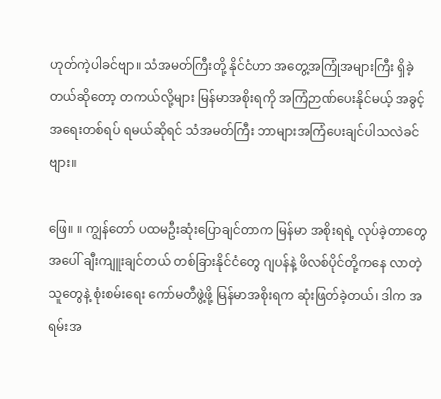ဟုတ်ကဲ့ပါခင်ဗျာ။ သံအမတ်ကြီးတို့ နိုင်ငံဟာ အတွေ့အကြုံအများကြီး ရှိခဲ့တယ်ဆိုတော့ တကယ်လို့များ မြန်မာအစိုးရကို အကြံဉာဏ်ပေးနိုင်မယ့် အခွင့်အရေးတစ်ရပ် ရမယ်ဆိုရင် သံအမတ်ကြီး ဘာများအကြံပေးချင်ပါသလဲခင်ဗျား။

ဖြေ။ ။ ကျွန်တော် ပထမဦးဆုံးပြောချင်တာက မြန်မာ အစိုးရရဲ့ လုပ်ခဲ့တာတွေအပေါ် ချီးကျူးချင်တယ် တစ်ခြားနိုင်ငံတွေ ဂျပန်နဲ့ ဖိလစ်ပိုင်တို့ကနေ လာတဲ့သူတွေနဲ့ စုံးစမ်းရေး ကော်မတီဖွဲ့ဖို့ မြန်မာအစိုးရက ဆုံးဖြတ်ခဲ့တယ်၊ ဒါက အရမ်းအ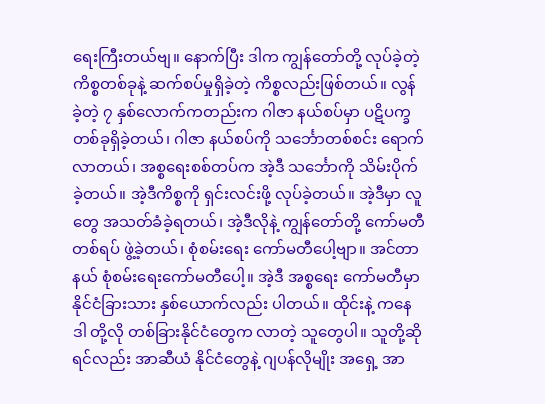ရေးကြီးတယ်ဗျ။ နောက်ပြီး ဒါက ကျွန်တော်တို့ လုပ်ခဲ့တဲ့ ကိစ္စတစ်ခုနဲ့ ဆက်စပ်မှုရှိခဲ့တဲ့ ကိစ္စလည်းဖြစ်တယ်။ လွန်ခဲ့တဲ့ ၇ နှစ်လောက်ကတည်းက ဂါဇာ နယ်စပ်မှာ ပဋိပက္ခတစ်ခုရှိခဲ့တယ်၊ ဂါဇာ နယ်စပ်ကို သင်္ဘောတစ်စင်း ရောက်လာတယ်၊ အစ္စရေးစစ်တပ်က အဲ့ဒီ သင်္ဘောကို သိမ်းပိုက်ခဲ့တယ်။ အဲ့ဒီကိစ္စကို ရှင်းလင်းဖို့ လုပ်ခဲ့တယ်။ အဲ့ဒီမှာ လူတွေ အသတ်ခံခဲ့ရတယ်၊ အဲ့ဒီလိုနဲ့ ကျွန်တော်တို့ ကော်မတီတစ်ရပ် ဖွဲ့ခဲ့တယ်၊ စုံစမ်းရေး ကော်မတီပေါ့ဗျာ။ အင်တာနယ် စုံစမ်းရေးကော်မတီပေါ့။ အဲ့ဒီ အစ္စရေး ကော်မတီမှာ နိုင်ငံခြားသား နှစ်ယောက်လည်း ပါတယ်။ ထိုင်းနဲ့ ကနေဒါ တို့လို တစ်ခြားနိုင်ငံတွေက လာတဲ့ သူတွေပါ။ သူတို့ဆိုရင်လည်း အာဆီယံ နိုင်ငံတွေနဲ့ ဂျပန်လိုမျိုး အရှေ့ အာ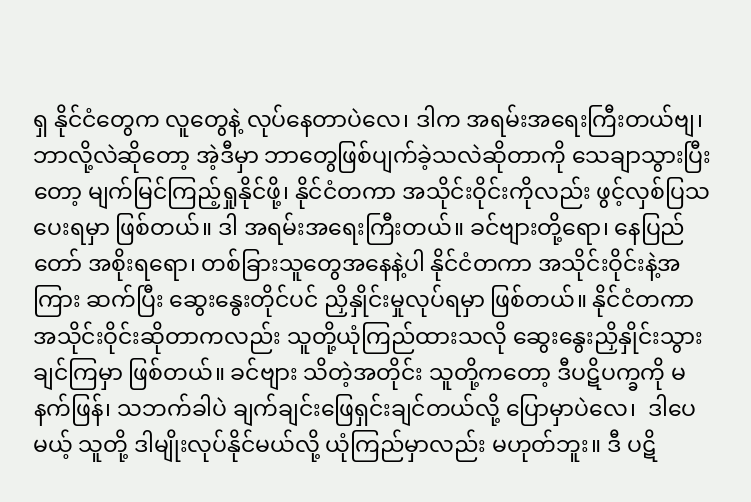ရှ နိုင်ငံတွေက လူတွေနဲ့ လုပ်နေတာပဲလေ၊ ဒါက အရမ်းအရေးကြီးတယ်ဗျ၊ ဘာလို့လဲဆိုတော့ အဲ့ဒီမှာ ဘာတွေဖြစ်ပျက်ခဲ့သလဲဆိုတာကို သေချာသွားပြီးတော့ မျက်မြင်ကြည့်ရှုနိုင်ဖို့၊ နိုင်ငံတကာ အသိုင်းဝိုင်းကိုလည်း ဖွင့်လှစ်ပြသပေးရမှာ ဖြစ်တယ်။ ဒါ အရမ်းအရေးကြီးတယ်။ ခင်ဗျားတို့ရော၊ နေပြည်တော် အစိုးရရော၊ တစ်ခြားသူတွေအနေနဲ့ပါ နိုင်ငံတကာ အသိုင်းဝိုင်းနဲ့အကြား ဆက်ပြီး ဆွေးနွေးတိုင်ပင် ညှိနှိုင်းမှုလုပ်ရမှာ ဖြစ်တယ်။ နိုင်ငံတကာ အသိုင်းဝိုင်းဆိုတာကလည်း သူတို့ယုံကြည်ထားသလို ဆွေးနွေးညှိနှိုင်းသွားချင်ကြမှာ ဖြစ်တယ်။ ခင်ဗျား သိတဲ့အတိုင်း သူတို့ကတော့ ဒီပဋိပက္ခကို မနက်ဖြန်၊ သဘက်ခါပဲ ချက်ချင်းဖြေရှင်းချင်တယ်လို့ ပြောမှာပဲလေ၊  ဒါပေမယ့် သူတို့ ဒါမျိုးလုပ်နိုင်မယ်လို့ ယုံကြည်မှာလည်း မဟုတ်ဘူး။ ဒီ ပဋိ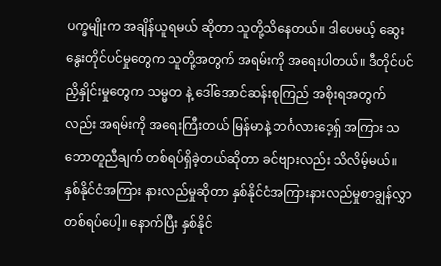ပက္ခမျိုးက အချိန်ယူရမယ် ဆိုတာ သူတို့သိနေတယ်။ ဒါပေမယ့် ဆွေးနွေးတိုင်ပင်မှုတွေက သူတို့အတွက် အရမ်းကို အရေးပါတယ်။ ဒီတိုင်ပင် ညှိနှိုင်းမှုတွေက သမ္မတ နဲ့ ဒေါ်အောင်ဆန်းစုကြည် အစိုးရအတွက်လည်း အရမ်းကို အရေးကြီးတယ် မြန်မာနဲ့ ဘင်္ဂလားဒေ့ရှ် အကြား သဘောတူညီချက် တစ်ရပ်ရှိခဲ့တယ်ဆိုတာ ခင်ဗျားလည်း သိလိမ့်မယ်။ နှစ်နိုင်ငံအကြား နားလည်မှုဆိုတာ နှစ်နိုင်ငံအကြားနားလည်မှုစာချွန်လွှာ တစ်ရပ်ပေါ့။ နောက်ပြီး နှစ်နိုင်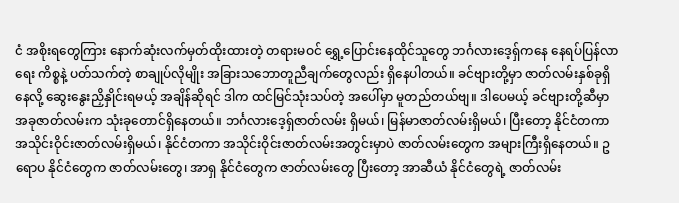ငံ အစိုးရတွေကြား နောက်ဆုံးလက်မှတ်ထိုးထားတဲ့ တရားမဝင် ရွှေ့ပြောင်းနေထိုင်သူတွေ ဘင်္ဂလားဒေ့ရှ်ကနေ နေရပ်ပြန်လာရေး ကိစ္စနဲ့ ပတ်သက်တဲ့ စာချုပ်လိုမျိုး အခြားသဘောတူညီချက်တွေလည်း ရှိနေပါတယ်။ ခင်ဗျားတို့မှာ ဇာတ်လမ်းနှစ်ခုရှိနေလို့ ဆွေးနွေးညှိနှိုင်းရမယ့် အချိန်ဆိုရင် ဒါက ထင်မြင်သုံးသပ်တဲ့ အပေါ်မှာ မူတည်တယ်ဗျ။ ဒါပေမယ့် ခင်ဗျားတို့ဆီမှာ အခုဇာတ်လမ်းက သုံးခုတောင်ရှိနေတယ်။ ဘင်္ဂလားဒေ့ရှ်ဇာတ်လမ်း ရှိမယ်၊ မြန်မာဇာတ်လမ်းရှိမယ်၊ ပြီးတော့ နိုင်ငံတကာ အသိုင်းဝိုင်းဇာတ်လမ်းရှိမယ်၊ နိုင်ငံတကာ အသိုင်းဝိုင်းဇာတ်လမ်းအတွင်းမှာပဲ ဇာတ်လမ်းတွေက အများကြီးရှိနေတယ်။ ဥရောပ နိုင်ငံတွေက ဇာတ်လမ်းတွေ၊ အာရှ နိုင်ငံတွေက ဇာတ်လမ်းတွေ ပြီးတော့ အာဆီယံ နိုင်ငံတွေရဲ့ ဇာတ်လမ်း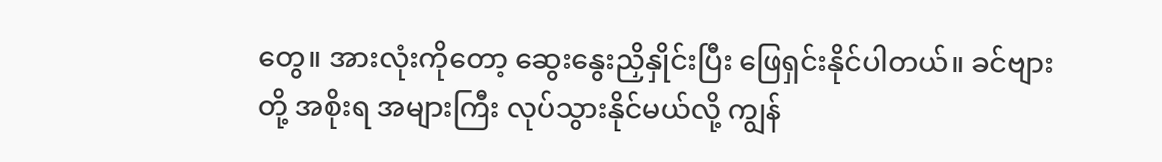တွေ။ အားလုံးကိုတော့ ဆွေးနွေးညှိနှိုင်းပြီး ဖြေရှင်းနိုင်ပါတယ်။ ခင်ဗျားတို့ အစိုးရ အများကြီး လုပ်သွားနိုင်မယ်လို့ ကျွန်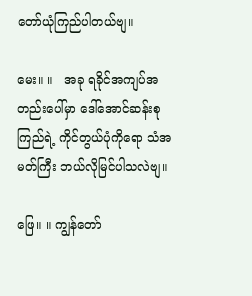တော်ယုံကြည်ပါတယ်ဗျ။

မေး။ ။   အခု ရခိုင်အကျပ်အတည်းပေါ်မှာ ဒေါ်အောင်ဆန်းစုကြည်ရဲ့ ကိုင်တွယ်ပုံကိုရော သံအမတ်ကြီး ဘယ်လိုမြင်ပါသလဲဗျ။

ဖြေ။ ။ ကျွန်တော်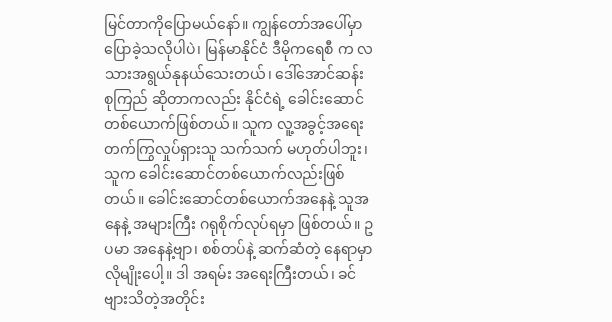မြင်တာကိုပြောမယ်နော်။ ကျွန်တော်အပေါ်မှာ ပြောခဲ့သလိုပါပဲ၊ မြန်မာနိုင်ငံ ဒီမိုကရေစီ က လသားအရွယ်နုနယ်သေးတယ်၊ ဒေါ်အောင်ဆန်းစုကြည် ဆိုတာကလည်း နိုင်ငံရဲ့ ခေါင်းဆောင် တစ်ယောက်ဖြစ်တယ်။ သူက လူ့အခွင့်အရေးတက်ကြွလှုပ်ရှားသူ သက်သက် မဟုတ်ပါဘူး၊ သူက ခေါင်းဆောင်တစ်ယောက်လည်းဖြစ်တယ်။ ခေါင်းဆောင်တစ်ယောက်အနေနဲ့ သူအနေနဲ့ အများကြီး ဂရုစိုက်လုပ်ရမှာ ဖြစ်တယ်။ ဥပမာ အနေနဲ့ဗျာ၊ စစ်တပ်နဲ့ ဆက်ဆံတဲ့ နေရာမှာလိုမျိုးပေါ့။ ဒါ အရမ်း အရေးကြီးတယ်၊ ခင်ဗျားသိတဲ့အတိုင်း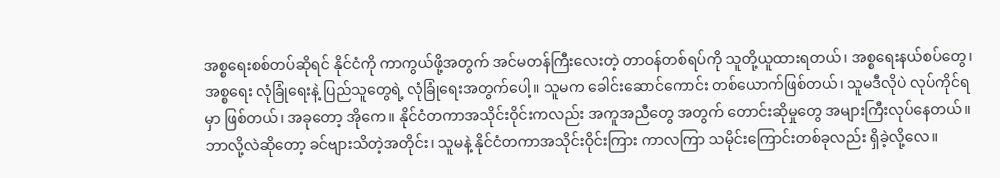အစ္စရေးစစ်တပ်ဆိုရင် နိုင်ငံကို ကာကွယ်ဖို့အတွက် အင်မတန်ကြီးလေးတဲ့ တာဝန်တစ်ရပ်ကို သူတို့ယူထားရတယ်၊ အစ္စရေးနယ်စပ်တွေ၊ အစ္စရေး လုံခြုံရေးနဲ့ ပြည်သူတွေရဲ့ လုံခြုံရေးအတွက်ပေါ့။ သူမက ခေါင်းဆောင်ကောင်း တစ်ယောက်ဖြစ်တယ်၊ သူမဒီလိုပဲ လုပ်ကိုင်ရမှာ ဖြစ်တယ်၊ အခုတော့ အိုကေ။ နိုင်ငံတကာအသိုင်းဝိုင်းကလည်း အကူအညီတွေ အတွက် တောင်းဆိုမှုတွေ အများကြီးလုပ်နေတယ်။ ဘာလို့လဲဆိုတော့ ခင်ဗျားသိတဲ့အတိုင်း၊ သူမနဲ့ နိုင်ငံတကာအသိုင်းဝိုင်းကြား ကာလကြာ သမိုင်းကြောင်းတစ်ခုလည်း ရှိခဲ့လို့လေ။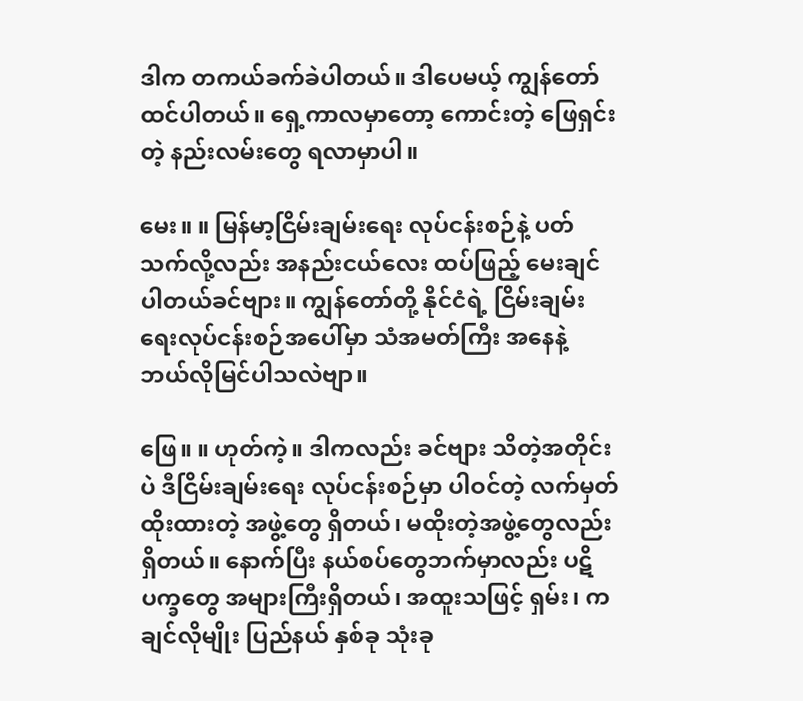ဒါက တကယ်ခက်ခဲပါတယ်။ ဒါပေမယ့် ကျွန်တော်ထင်ပါတယ်။ ရှေ့ကာလမှာတော့ ကောင်းတဲ့ ဖြေရှင်းတဲ့ နည်းလမ်းတွေ ရလာမှာပါ။

မေး။ ။ မြန်မာ့ငြိမ်းချမ်းရေး လုပ်ငန်းစဉ်နဲ့ ပတ်သက်လို့လည်း အနည်းငယ်လေး ထပ်ဖြည့် မေးချင်ပါတယ်ခင်ဗျား။ ကျွန်တော်တို့ နိုင်ငံရဲ့ ငြိမ်းချမ်းရေးလုပ်ငန်းစဉ်အပေါ်မှာ သံအမတ်ကြီး အနေနဲ့ ဘယ်လိုမြင်ပါသလဲဗျာ။

ဖြေ။ ။ ဟုတ်ကဲ့။ ဒါကလည်း ခင်ဗျား သိတဲ့အတိုင်းပဲ ဒီငြိမ်းချမ်းရေး လုပ်ငန်းစဉ်မှာ ပါဝင်တဲ့ လက်မှတ် ထိုးထားတဲ့ အဖွဲ့တွေ ရှိတယ်၊ မထိုးတဲ့အဖွဲ့တွေလည်း ရှိတယ်။ နောက်ပြီး နယ်စပ်တွေဘက်မှာလည်း ပဋိပက္ခတွေ အများကြီးရှိတယ်၊ အထူးသဖြင့် ရှမ်း၊ ကချင်လိုမျိုး ပြည်နယ် နှစ်ခု သုံးခု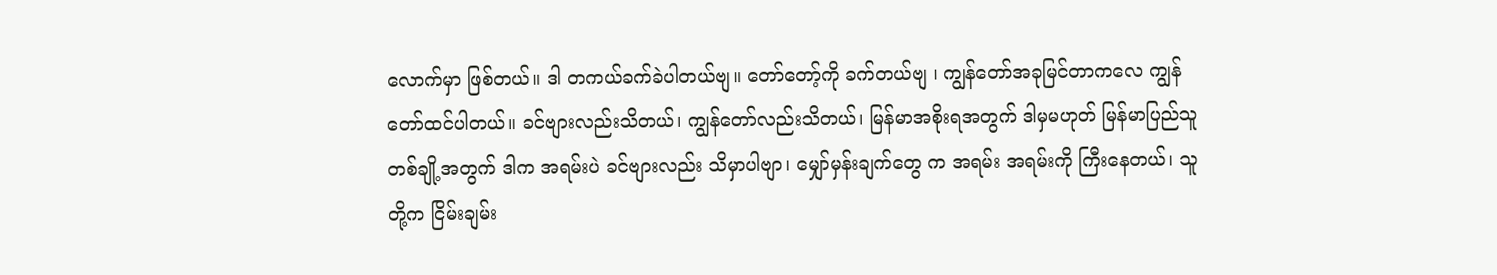လောက်မှာ ဖြစ်တယ်။ ဒါ တကယ်ခက်ခဲပါတယ်ဗျ။ တော်တော့်ကို ခက်တယ်ဗျ ၊ ကျွန်တော်အခုမြင်တာကလေ ကျွန်တော်ထင်ပါတယ်။ ခင်ဗျားလည်းသိတယ်၊ ကျွန်တော်လည်းသိတယ်၊ မြန်မာအစိုးရအတွက် ဒါမှမဟုတ် မြန်မာပြည်သူတစ်ချို့အတွက် ဒါက အရမ်းပဲ ခင်ဗျားလည်း သိမှာပါဗျာ၊ မျှော်မှန်းချက်တွေ က အရမ်း အရမ်းကို ကြီးနေတယ်၊ သူတို့က ငြိမ်းချမ်း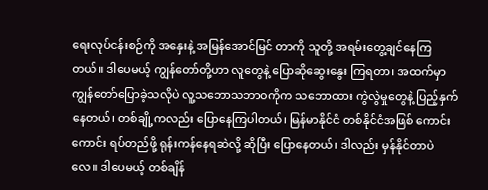ရေးလုပ်ငန်းစဉ်ကို အနှေးနဲ့ အမြန်အောင်မြင် တာကို သူတို့ အရမ်းတွေ့ချင်နေကြတယ်။ ဒါပေမယ့် ကျွန်တော်တို့ဟာ လူတွေနဲ့ ပြောဆိုဆွေးနွေး ကြရတာ၊ အထက်မှာ ကျွန်တော်ပြောခဲ့သလိုပဲ လူ့သဘောသဘာဝကိုက သဘောထား ကွဲလွဲမှုတွေနဲ့ ပြည့်နှက်နေတယ်၊ တစ်ချို့ကလည်း ပြောနေကြပါတယ်၊ မြန်မာနိုင်ငံ တစ်နိုင်ငံအဖြစ် ကောင်းကောင်း ရပ်တည်ဖို့ ရုန်းကန်နေရဆဲလို့ ဆိုပြီး ပြောနေတယ်၊ ဒါလည်း မှန်နိုင်တာပဲလေ။ ဒါပေမယ့် တစ်ချိန်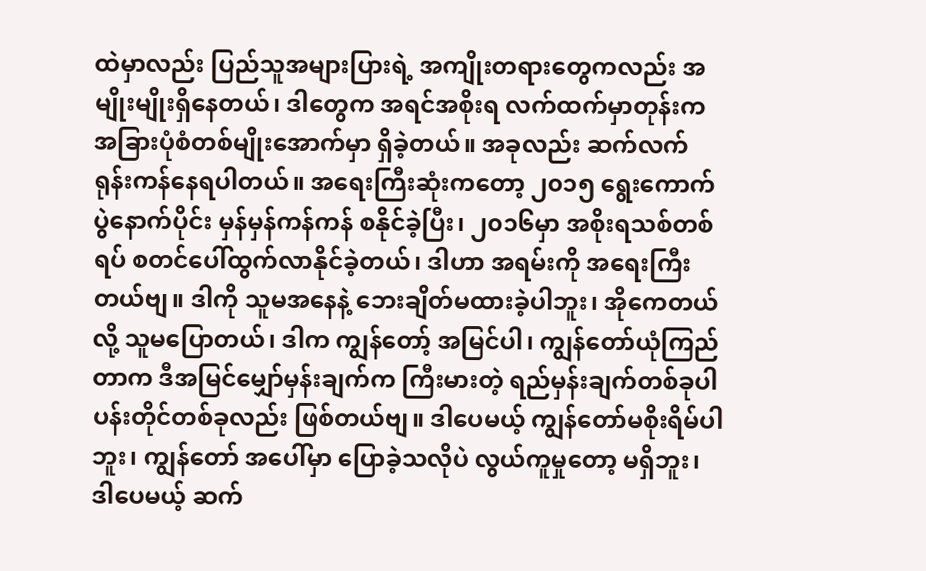ထဲမှာလည်း ပြည်သူအများပြားရဲ့ အကျိုးတရားတွေကလည်း အမျိုးမျိုးရှိနေတယ်၊ ဒါတွေက အရင်အစိုးရ လက်ထက်မှာတုန်းက အခြားပုံစံတစ်မျိုးအောက်မှာ ရှိခဲ့တယ်။ အခုလည်း ဆက်လက် ရုန်းကန်နေရပါတယ်။ အရေးကြီးဆုံးကတော့ ၂၀၁၅ ရွေးကောက်ပွဲနောက်ပိုင်း မှန်မှန်ကန်ကန် စနိုင်ခဲ့ပြီး၊ ၂၀၁၆မှာ အစိုးရသစ်တစ်ရပ် စတင်ပေါ်ထွက်လာနိုင်ခဲ့တယ်၊ ဒါဟာ အရမ်းကို အရေးကြီး တယ်ဗျ။ ဒါကို သူမအနေနဲ့ ဘေးချိတ်မထားခဲ့ပါဘူး၊ အိုကေတယ်လို့ သူမပြောတယ်၊ ဒါက ကျွန်တော့် အမြင်ပါ၊ ကျွန်တော်ယုံကြည်တာက ဒီအမြင်မျှော်မှန်းချက်က ကြီးမားတဲ့ ရည်မှန်းချက်တစ်ခုပါ ပန်းတိုင်တစ်ခုလည်း ဖြစ်တယ်ဗျ။ ဒါပေမယ့် ကျွန်တော်မစိုးရိမ်ပါဘူး၊ ကျွန်တော် အပေါ်မှာ ပြောခဲ့သလိုပဲ လွယ်ကူမှုတော့ မရှိဘူး၊ ဒါပေမယ့် ဆက်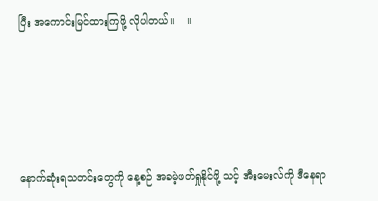ပြီး အကောင်းမြင်ထားကြဖို့ လိုပါတယ်။    ။





နောက်ဆုံးရသတင်းတွေကို နေ့စဉ် အခမဲ့ဖတ်ရှုနိုင်ဖို့ သင့် အီးမေးလ်ကို ဒီနေရာ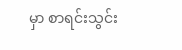မှာ စာရင်းသွင်း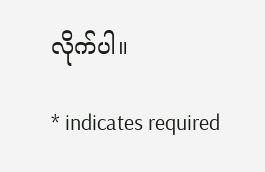လိုက်ပါ။

* indicates required